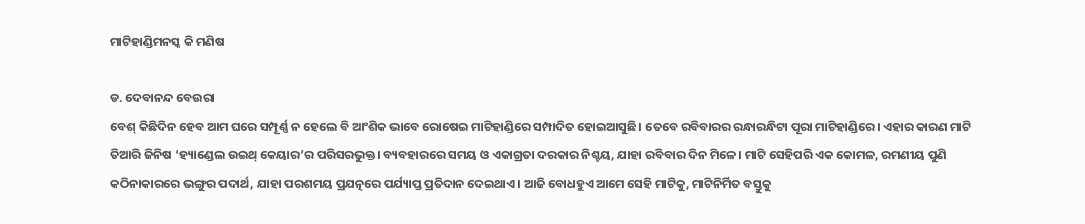ମାଟିହାଣ୍ଡିମନସ୍କ କି ମଣିଷ

ଡ. ଦେବାନନ୍ଦ ବେଉରା
ବେଶ୍‌ କିଛିଦିନ ହେବ ଆମ ଘରେ ସମ୍ପୂର୍ଣ୍ଣ ନ ହେଲେ ବି ଆଂଶିକ ଭାବେ ରୋଷେଇ ମାଟିହାଣ୍ଡିରେ ସମ୍ପାଦିତ ହୋଇଆସୁଛି। ତେବେ ରବିବାରର ରନ୍ଧାରନ୍ଧିଟା ପୂରା ମାଟିହାଣ୍ଡିରେ। ଏହାର କାରଣ ମାଟି ତିଆରି ଜିନିଷ ‘ହ୍ୟାଣ୍ଡେଲ ଉଇଥ୍‌ କେୟାର’ର ପରିସରଭୁକ୍ତ। ବ୍ୟବହାରରେ ସମୟ ଓ ଏକାଗ୍ରତା ଦରକାର ନିଶ୍ଚୟ, ଯାହା ରବିବାର ଦିନ ମିଳେ। ମାଟି ସେହିପରି ଏକ କୋମଳ, ରମଣୀୟ ପୁଣି କଠିନାକାରରେ ଭଙ୍ଗୁର ପଦାର୍ଥ, ଯାହା ପରଶମୟ ପ୍ରଯତ୍ନରେ ପର୍ଯ୍ୟାପ୍ତ ପ୍ରତିଦାନ ଦେଇଥାଏ। ଆଜି ବୋଧହୁଏ ଆମେ ସେହି ମାଟିକୁ, ମାଟିନିର୍ମିତ ବସ୍ତୁକୁ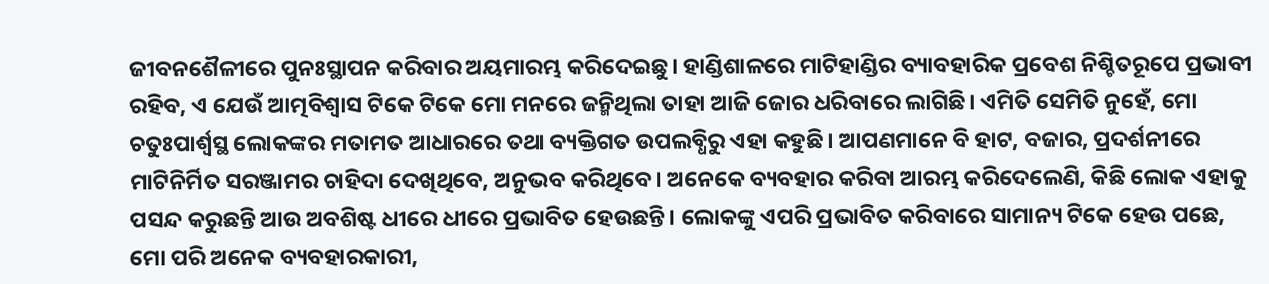ଜୀବନଶୈଳୀରେ ପୁନଃସ୍ଥାପନ କରିବାର ଅୟମାରମ୍ଭ କରିଦେଇଛୁ। ହାଣ୍ଡିଶାଳରେ ମାଟିହାଣ୍ଡିର ବ୍ୟାବହାରିକ ପ୍ରବେଶ ନିଶ୍ଚିତରୂପେ ପ୍ରଭାବୀ ରହିବ, ଏ ଯେଉଁ ଆତ୍ମବିଶ୍ୱାସ ଟିକେ ଟିକେ ମୋ ମନରେ ଜନ୍ମିଥିଲା ତାହା ଆଜି ଜୋର ଧରିବାରେ ଲାଗିଛି। ଏମିତି ସେମିତି ନୁହେଁ, ମୋ ଚତୁଃପାର୍ଶ୍ୱସ୍ଥ ଲୋକଙ୍କର ମତାମତ ଆଧାରରେ ତଥା ବ୍ୟକ୍ତିଗତ ଉପଲବ୍ଧିରୁ ଏହା କହୁଛି। ଆପଣମାନେ ବି ହାଟ, ବଜାର, ପ୍ରଦର୍ଶନୀରେ ମାଟିନିର୍ମିତ ସରଞ୍ଜାମର ଚାହିଦା ଦେଖିଥିବେ, ଅନୁଭବ କରିଥିବେ। ଅନେକେ ବ୍ୟବହାର କରିବା ଆରମ୍ଭ କରିଦେଲେଣି, କିଛି ଲୋକ ଏହାକୁ ପସନ୍ଦ କରୁଛନ୍ତି ଆଉ ଅବଶିଷ୍ଟ ଧୀରେ ଧୀରେ ପ୍ରଭାବିତ ହେଉଛନ୍ତି। ଲୋକଙ୍କୁ ଏପରି ପ୍ରଭାବିତ କରିବାରେ ସାମାନ୍ୟ ଟିକେ ହେଉ ପଛେ, ମୋ ପରି ଅନେକ ବ୍ୟବହାରକାରୀ,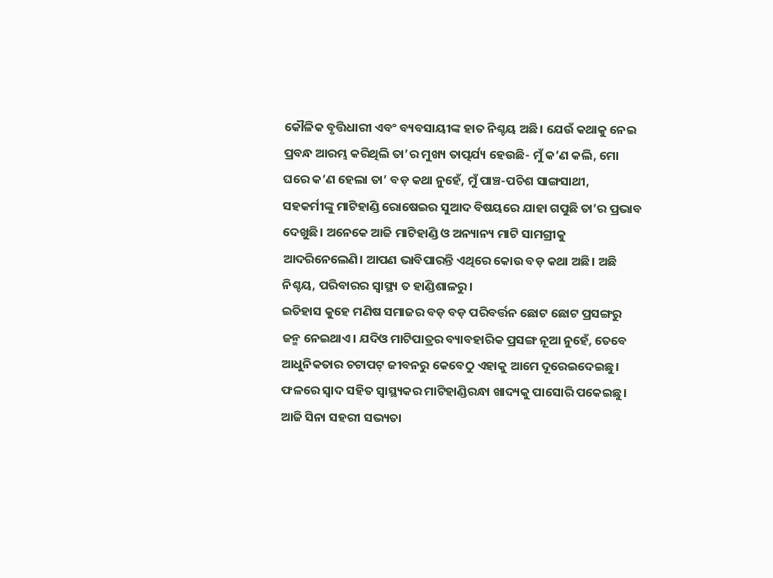କୌଳିକ ବୃତ୍ତିଧାରୀ ଏବଂ ବ୍ୟବସାୟୀଙ୍କ ହାତ ନିଶ୍ଚୟ ଅଛି। ଯେଉଁ କଥାକୁ ନେଇ ପ୍ରବନ୍ଧ ଆରମ୍ଭ କରିଥିଲି ତା’ର ମୁଖ୍ୟ ତାତ୍ପର୍ଯ୍ୟ ହେଉଛି- ମୁଁ କ’ଣ କଲି, ମୋ ଘରେ କ’ଣ ହେଲା ତା’ ବଡ଼ କଥା ନୁହେଁ, ମୁଁ ପାଞ୍ଚ-ପଚିଶ ସାଙ୍ଗସାଥୀ, ସହକର୍ମୀଙ୍କୁ ମାଟିହାଣ୍ଡି ରୋଷେଇର ସୁଆଦ ବିଷୟରେ ଯାହା ଗପୁଛି ତା’ର ପ୍ରଭାବ ଦେଖୁଛି। ଅନେକେ ଆଜି ମାଟିହାଣ୍ଡି ଓ ଅନ୍ୟାନ୍ୟ ମାଟି ସାମଗ୍ରୀକୁ ଆଦରିନେଲେଣି। ଆପଣ ଭାବିପାରନ୍ତି ଏଥିରେ କୋଉ ବଡ଼ କଥା ଅଛି। ଅଛି ନିଶ୍ଚୟ, ପରିବାରର ସ୍ବାସ୍ଥ୍ୟ ତ ହାଣ୍ଡିଶାଳରୁ।
ଇତିହାସ କୁହେ ମଣିଷ ସମାଜର ବଡ଼ ବଡ଼ ପରିବର୍ତ୍ତନ ଛୋଟ ଛୋଟ ପ୍ରସଙ୍ଗରୁ ଜନ୍ମ ନେଇଥାଏ। ଯଦିଓ ମାଟିପାତ୍ରର ବ୍ୟାବହାରିକ ପ୍ରସଙ୍ଗ ନୂଆ ନୁହେଁ, ତେବେ ଆଧୁନିକତାର ଚଟାପଟ୍‌ ଜୀବନରୁ କେବେଠୁ ଏହାକୁ ଆମେ ଦୂରେଇଦେଇଛୁ। ଫଳରେ ସ୍ବାଦ ସହିତ ସ୍ବାସ୍ଥ୍ୟକର ମାଟିହାଣ୍ଡିରନ୍ଧା ଖାଦ୍ୟକୁ ପାସୋରି ପକେଇଛୁ। ଆଜି ସିନା ସହରୀ ସଭ୍ୟତା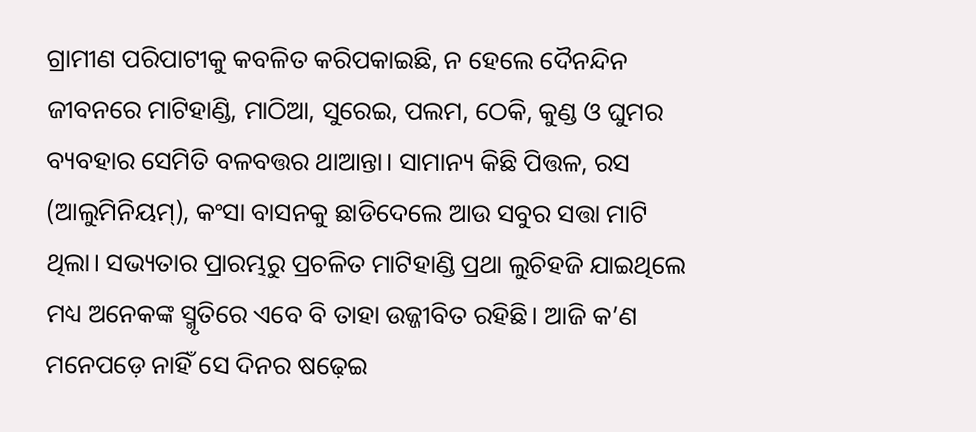ଗ୍ରାମୀଣ ପରିପାଟୀକୁ କବଳିତ କରିପକାଇଛି, ନ ହେଲେ ଦୈନନ୍ଦିନ ଜୀବନରେ ମାଟିହାଣ୍ଡି, ମାଠିଆ, ସୁରେଇ, ପଲମ, ଠେକି, କୁଣ୍ଡ ଓ ଘୁମର ବ୍ୟବହାର ସେମିତି ବଳବତ୍ତର ଥାଆନ୍ତା। ସାମାନ୍ୟ କିଛି ପିତ୍ତଳ, ରସ (ଆଲୁମିନିୟମ୍‌), କଂସା ବାସନକୁ ଛାଡିଦେଲେ ଆଉ ସବୁର ସତ୍ତା ମାଟି ଥିଲା। ସଭ୍ୟତାର ପ୍ରାରମ୍ଭରୁ ପ୍ରଚଳିତ ମାଟିହାଣ୍ଡି ପ୍ରଥା ଲୁଚିହଜି ଯାଇଥିଲେ ମଧ୍ୟ ଅନେକଙ୍କ ସ୍ମୃତିରେ ଏବେ ବି ତାହା ଉଜ୍ଜୀବିତ ରହିଛି। ଆଜି କ’ଣ ମନେପଡ଼େ ନାହିଁ ସେ ଦିନର ଷଢ଼େଇ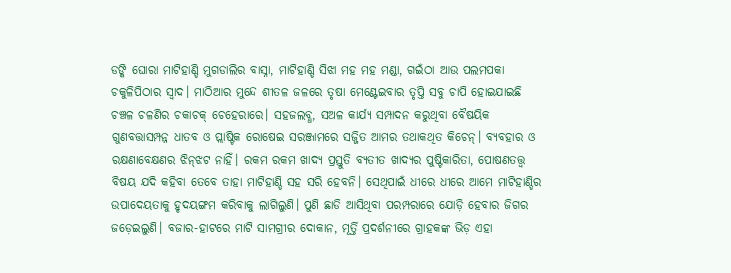ଡଙ୍କି ଘୋରା ମାଟିହାଣ୍ଡି ମୁଗଡାଲିର ବାସ୍ନା, ମାଟିହାଣ୍ଡି ସିଝା ମହ ମହ ମଣ୍ଡା, ଗଇଁଠା ଆଉ ପଲମପକା ଚକୁଳିପିଠାର ସ୍ବାଦ। ମାଠିଆର ମୁନ୍ଦେ ଶୀତଳ ଜଳରେ ତୃଷା ମେଣ୍ଟେଇବାର ତୃପ୍ତି ସବୁ ଚାପି ହୋଇଯାଇଛି ଚଞ୍ଚଳ ଚଳଣିର ଚକାଚକ୍‌ ଚେହେରାରେ। ସହଜଲବ୍ଧ, ସଅଳ କାର୍ଯ୍ୟ ସମ୍ପାଦନ କରୁଥିବା ବୈଷୟିକ ଗୁଣବତ୍ତାସମ୍ପନ୍ନ ଧାତବ ଓ ପ୍ଲାଷ୍ଟିକ ରୋଷେଇ ସରଞ୍ଜାମରେ ସଜ୍ଜିତ ଆମର ତଥାକଥିତ କିଚେନ୍‌। ବ୍ୟବହାର ଓ ରକ୍ଷଣାବେକ୍ଷଣର ଝିନ୍‌ଝଟ ନାହିଁ। ରକମ ରକମ ଖାଦ୍ୟ ପ୍ରସ୍ତୁତି ବ୍ୟତୀତ ଖାଦ୍ୟର ପୁଷ୍ଟିକାରିତା, ପୋଷଣତତ୍ତ୍ୱ ବିଷୟ ଯଦି କହିବା ତେବେ ତାହା ମାଟିହାଣ୍ଡି ସହ ସରି ହେବନି। ସେଥିପାଇଁ ଧୀରେ ଧୀରେ ଆମେ ମାଟିହାଣ୍ଡିର ଉପାଦେୟତାକୁ ହୃଦୟଙ୍ଗମ କରିବାକୁ ଲାଗିଲୁଣି। ପୁଣି ଛାଡି ଆସିଥିବା ପରମ୍ପରାରେ ଯୋଡ଼ି ହେବାର ଜିଗର ଜଡ଼େଇଲୁଣି। ବଜାର-ହାଟରେ ମାଟି ସାମଗ୍ରୀର ଦୋକାନ, ମୂର୍ତ୍ତି ପ୍ରଦର୍ଶନୀରେ ଗ୍ରାହକଙ୍କ ଭିଡ଼ ଏହା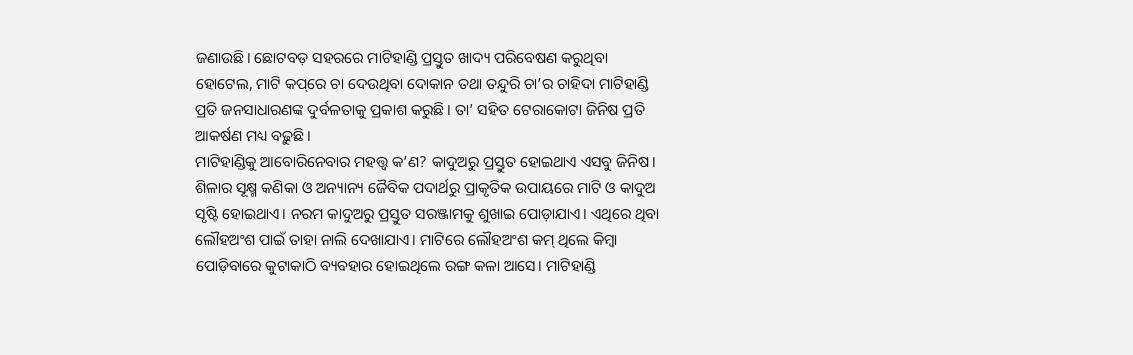ଜଣାଉଛି। ଛୋଟବଡ଼ ସହରରେ ମାଟିହାଣ୍ଡି ପ୍ରସ୍ତୁତ ଖାଦ୍ୟ ପରିବେଷଣ କରୁଥିବା ହୋଟେଲ, ମାଟି କପ୍‌ରେ ଚା ଦେଉଥିବା ଦୋକାନ ତଥା ତନ୍ଦୁରି ଚା’ର ଚାହିଦା ମାଟିହାଣ୍ଡି ପ୍ରତି ଜନସାଧାରଣଙ୍କ ଦୁର୍ବଳତାକୁ ପ୍ରକାଶ କରୁଛି। ତା’ ସହିତ ଟେରାକୋଟା ଜିନିଷ ପ୍ରତି ଆକର୍ଷଣ ମଧ୍ୟ ବଢ଼ୁଛି।
ମାଟିହାଣ୍ଡିକୁ ଆବୋରିନେବାର ମହତ୍ତ୍ୱ କ’ଣ? କାଦୁଅରୁ ପ୍ରସ୍ତୁତ ହୋଇଥାଏ ଏସବୁ ଜିନିଷ। ଶିଳାର ସୂକ୍ଷ୍ମ କଣିକା ଓ ଅନ୍ୟାନ୍ୟ ଜୈବିକ ପଦାର୍ଥରୁ ପ୍ରାକୃତିକ ଉପାୟରେ ମାଟି ଓ କାଦୁଅ ସୃଷ୍ଟି ହୋଇଥାଏ। ନରମ କାଦୁଅରୁ ପ୍ରସ୍ତୁତ ସରଞ୍ଜାମକୁ ଶୁଖାଇ ପୋଡ଼ାଯାଏ। ଏଥିରେ ଥିବା ଲୌହଅଂଶ ପାଇଁ ତାହା ନାଲି ଦେଖାଯାଏ। ମାଟିରେ ଲୌହଅଂଶ କମ୍‌ ଥିଲେ କିମ୍ବା ପୋଡ଼ିବାରେ କୁଟାକାଠି ବ୍ୟବହାର ହୋଇଥିଲେ ରଙ୍ଗ କଳା ଆସେ। ମାଟିହାଣ୍ଡି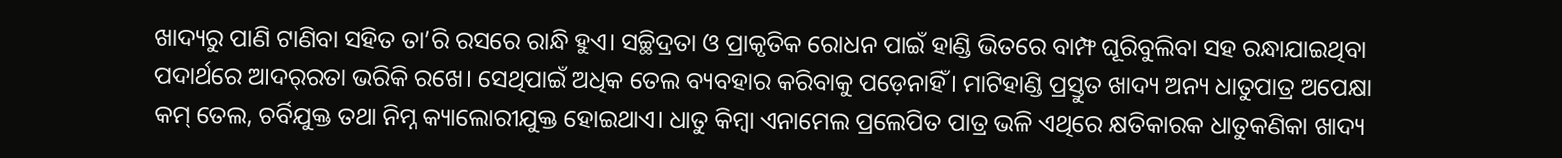ଖାଦ୍ୟରୁ ପାଣି ଟାଣିବା ସହିତ ତା’ରି ରସରେ ରାନ୍ଧି ହୁଏ। ସଚ୍ଛିଦ୍ରତା ଓ ପ୍ରାକୃତିକ ରୋଧନ ପାଇଁ ହାଣ୍ଡି ଭିତରେ ବାମ୍ଫ ଘୂରିବୁଲିବା ସହ ରନ୍ଧାଯାଇଥିବା ପଦାର୍ଥରେ ଆଦର୍‌ରତା ଭରିକି ରଖେ। ସେଥିପାଇଁ ଅଧିକ ତେଲ ବ୍ୟବହାର କରିବାକୁ ପଡ଼େନାହିଁ। ମାଟିହାଣ୍ଡି ପ୍ରସ୍ତୁତ ଖାଦ୍ୟ ଅନ୍ୟ ଧାତୁପାତ୍ର ଅପେକ୍ଷା କମ୍‌ ତେଲ, ଚର୍ବିଯୁକ୍ତ ତଥା ନିମ୍ନ କ୍ୟାଲୋରୀଯୁକ୍ତ ହୋଇଥାଏ। ଧାତୁ କିମ୍ବା ଏନାମେଲ ପ୍ରଲେପିତ ପାତ୍ର ଭଳି ଏଥିରେ କ୍ଷତିକାରକ ଧାତୁକଣିକା ଖାଦ୍ୟ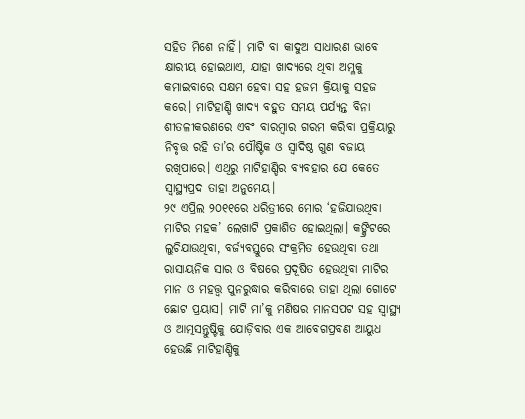ସହିତ ମିଶେ ନାହିଁ। ମାଟି ବା କାଦୁଅ ସାଧାରଣ ଭାବେ କ୍ଷାରୀୟ ହୋଇଥାଏ, ଯାହା ଖାଦ୍ୟରେ ଥିବା ଅମ୍ଳକୁ କମାଇବାରେ ସକ୍ଷମ ହେବା ସହ ହଜମ କ୍ରିୟାକୁ ସହଜ କରେ। ମାଟିହାଣ୍ଡି ଖାଦ୍ୟ ବହୁତ ସମୟ ପର୍ଯ୍ୟନ୍ତ ବିନା ଶୀତଳୀକରଣରେ ଏବଂ ବାରମ୍ବାର ଗରମ କରିବା ପ୍ରକ୍ରିୟାରୁ ନିବୃତ୍ତ ରହି ତା’ର ପୌଷ୍ଟିକ ଓ ସ୍ବାଦିଷ୍ଠ ଗୁଣ ବଜାୟ ରଖିପାରେ। ଏଥିରୁ ମାଟିହାଣ୍ଡିର ବ୍ୟବହାର ଯେ କେତେ ସ୍ବାସ୍ଥ୍ୟପ୍ରଦ ତାହା ଅନୁମେୟ।
୨୯ ଏପ୍ରିଲ ୨୦୧୧ରେ ଧରିତ୍ରୀରେ ମୋର ‘ହଜିଯାଉଥିବା ମାଟିର ମହକ’ ଲେଖାଟି ପ୍ରକାଶିତ ହୋଇଥିଲା। କଙ୍କ୍ରିଟରେ ଲୁଚିଯାଉଥିବା, ବର୍ଜ୍ୟବସ୍ତୁରେ ସଂକ୍ରମିତ ହେଉଥିବା ତଥା ରାସାୟନିକ ସାର ଓ ବିଷରେ ପ୍ରଦୂଷିତ ହେଉଥିବା ମାଟିର ମାନ ଓ ମହତ୍ତ୍ୱ ପୁନରୁଦ୍ଧାର କରିବାରେ ତାହା ଥିଲା ଗୋଟେ ଛୋଟ ପ୍ରୟାସ। ମାଟି ମା’କୁ ମଣିଷର ମାନସପଟ ସହ ସ୍ବାସ୍ଥ୍ୟ ଓ ଆତ୍ମସନ୍ତୁଷ୍ଟିକୁ ଯୋଡ଼ିବାର ଏକ ଆବେଗପ୍ରବଣ ଆୟୁଧ ହେଉଛି ମାଟିହାଣ୍ଡିକୁ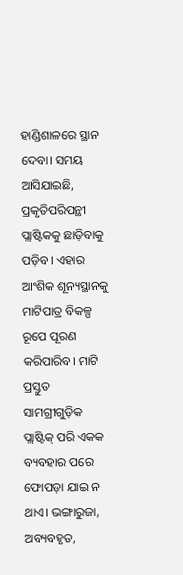ହାଣ୍ଡିଶାଳରେ ସ୍ଥାନ ଦେବା। ସମୟ ଆସିଯାଇଛି, ପ୍ରକୃତିପରିପନ୍ଥୀ ପ୍ଲାଷ୍ଟିକକୁ ଛାଡ଼ିବାକୁ ପଡ଼ିବ। ଏହାର ଆଂଶିକ ଶୂନ୍ୟସ୍ଥାନକୁ ମାଟିପାତ୍ର ବିକଳ୍ପ ରୂପେ ପୂରଣ କରିପାରିବ। ମାଟି ପ୍ରସ୍ତୁତ ସାମଗ୍ରୀଗୁଡ଼ିକ ପ୍ଲାଷ୍ଟିକ୍‌ ପରି ଏକକ ବ୍ୟବହାର ପରେ ଫୋପଡ଼ା ଯାଇ ନ ଥାଏ। ଭଙ୍ଗାରୁଜା, ଅବ୍ୟବହୃତ,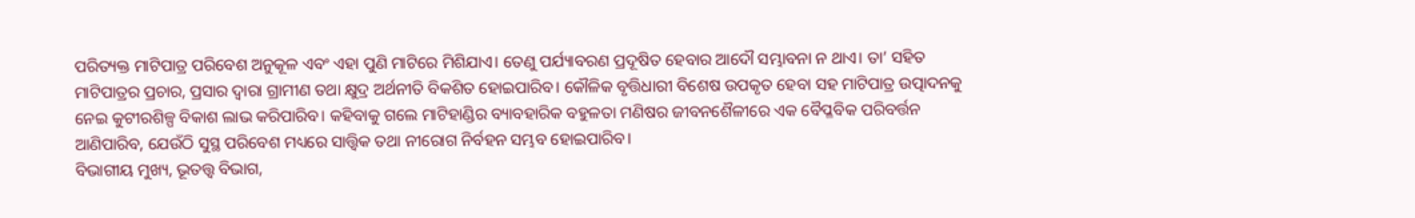ପରିତ୍ୟକ୍ତ ମାଟିପାତ୍ର ପରିବେଶ ଅନୁକୂଳ ଏବଂ ଏହା ପୁଣି ମାଟିରେ ମିଶିଯାଏ। ତେଣୁ ପର୍ଯ୍ୟାବରଣ ପ୍ରଦୂଷିତ ହେବାର ଆଦୌ ସମ୍ଭାବନା ନ ଥାଏ। ତା’ ସହିତ ମାଟିପାତ୍ରର ପ୍ରଚାର, ପ୍ରସାର ଦ୍ୱାରା ଗ୍ରାମୀଣ ତଥା କ୍ଷୁଦ୍ର ଅର୍ଥନୀତି ବିକଶିତ ହୋଇପାରିବ। କୌଳିକ ବୃତ୍ତିଧାରୀ ବିଶେଷ ଉପକୃତ ହେବା ସହ ମାଟିପାତ୍ର ଉତ୍ପାଦନକୁ ନେଇ କୁଟୀରଶିଳ୍ପ ବିକାଶ ଲାଭ କରିପାରିବ। କହିବାକୁ ଗଲେ ମାଟିହାଣ୍ଡିର ବ୍ୟାବହାରିକ ବହୁଳତା ମଣିଷର ଜୀବନଶୈଳୀରେ ଏକ ବୈପ୍ଳବିକ ପରିବର୍ତ୍ତନ ଆଣିପାରିବ, ଯେଉଁଠି ସୁସ୍ଥ ପରିବେଶ ମଧ୍ୟରେ ସାତ୍ତ୍ୱିକ ତଥା ନୀରୋଗ ନିର୍ବହନ ସମ୍ଭବ ହୋଇପାରିବ।
ବିଭାଗୀୟ ମୁଖ୍ୟ, ଭୂତତ୍ତ୍ୱ ବିଭାଗ,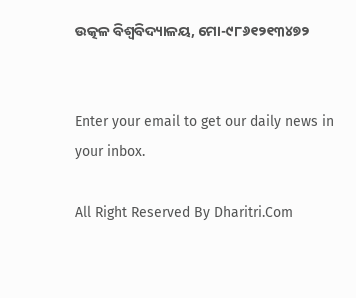ଉତ୍କଳ ବିଶ୍ୱବିଦ୍ୟାଳୟ, ମୋ-୯୮୬୧୨୧୩୪୭୨


Enter your email to get our daily news in your inbox.

All Right Reserved By Dharitri.Com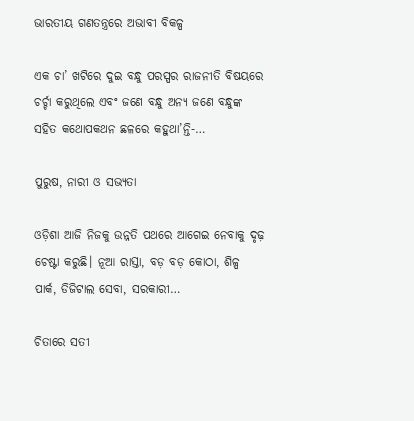ଭାରତୀୟ ଗଣତନ୍ତ୍ରରେ ଅଭାବୀ ବିକଳ୍ପ

ଏକ ଚା’ ଖଟିରେ ଦୁଇ ବନ୍ଧୁ ପରସ୍ପର ରାଜନୀତି ବିଷୟରେ ଚର୍ଚ୍ଚା କରୁଥିଲେ ଏବଂ ଜଣେ ବନ୍ଧୁ ଅନ୍ୟ ଜଣେ ବନ୍ଧୁଙ୍କ ସହିତ କଥୋପକଥନ ଛଳରେ କହୁଥା’ନ୍ତି-…

ପୁରୁଷ, ନାରୀ ଓ ସଭ୍ୟତା

ଓଡ଼ିଶା ଆଜି ନିଜକୁ ଉନ୍ନତି ପଥରେ ଆଗେଇ ନେବାକୁ ଦୃଢ଼ ଚେଷ୍ଟା କରୁଛି। ନୂଆ ରାସ୍ତା, ବଡ଼ ବଡ଼ କୋଠା, ଶିଳ୍ପ ପାର୍କ, ଡିଜିଟାଲ ସେବା, ସରକାରୀ…

ଚିତାରେ ସତୀ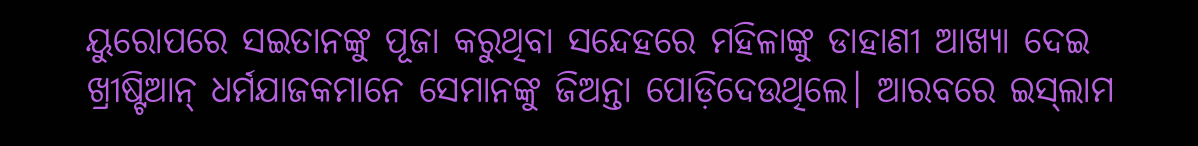ୟୁରୋପରେ ସଇତାନଙ୍କୁ ପୂଜା କରୁଥିବା ସନ୍ଦେହରେ ମହିଳାଙ୍କୁ ଡାହାଣୀ ଆଖ୍ୟା ଦେଇ ଖ୍ରୀଷ୍ଟିଆନ୍‌ ଧର୍ମଯାଜକମାନେ ସେମାନଙ୍କୁ ଜିଅନ୍ତା ପୋଡ଼ିଦେଉଥିଲେ। ଆରବରେ ଇସ୍‌ଲାମ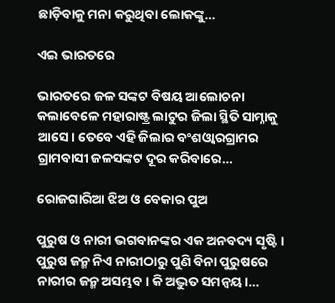ଛାଡ଼ିବାକୁ ମନା କରୁଥିବା ଲୋକଙ୍କୁ…

ଏଇ ଭାରତରେ

ଭାରତରେ ଜଳ ସଙ୍କଟ ବିଷୟ ଆଲୋଚନା କଲାବେଳେ ମହାରାଷ୍ଟ୍ର ଲାଟୁର ଜିଲା ସ୍ଥିତି ସାମ୍ନାକୁ ଆସେ। ତେବେ ଏହି ଜିଲାର ବଂଶଓ୍ବାରଗ୍ରାମର ଗ୍ରାମବାସୀ ଜଳସଙ୍କଟ ଦୂର କରିବାରେ…

ରୋଜଗାରିଆ ଝିଅ ଓ ବେକାର ପୁଅ

ପୁରୁଷ ଓ ନାରୀ ଭଗବାନଙ୍କର ଏକ ଅନବଦ୍ୟ ସୃଷ୍ଟି। ପୁରୁଷ ଜନ୍ମ ନିଏ ନାରୀଠାରୁ ପୁଣି ବିନା ପୁରୁଷରେ ନାରୀର ଜନ୍ମ ଅସମ୍ଭବ। କି ଅଦ୍ଭୁତ ସମନ୍ବୟ।…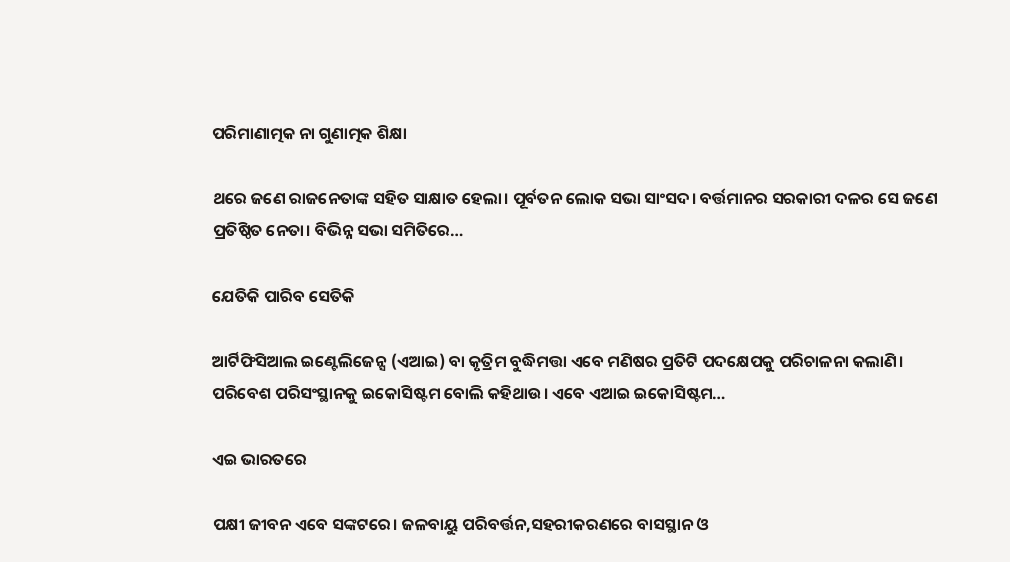ପରିମାଣାତ୍ମକ ନା ଗୁଣାତ୍ମକ ଶିକ୍ଷା

ଥରେ ଜଣେ ରାଜନେତାଙ୍କ ସହିତ ସାକ୍ଷାତ ହେଲା। ପୂର୍ବତନ ଲୋକ ସଭା ସାଂସଦ। ବର୍ତ୍ତମାନର ସରକାରୀ ଦଳର ସେ ଜଣେ ପ୍ରତିଷ୍ଠିତ ନେତା। ବିଭିନ୍ନ ସଭା ସମିତିରେ…

ଯେତିକି ପାରିବ ସେତିକି

ଆର୍ଟିଫିସିଆଲ ଇଣ୍ଟେଲିଜେନ୍ସ (ଏଆଇ) ବା କୃତ୍ରିମ ବୁଦ୍ଧିମତ୍ତା ଏବେ ମଣିଷର ପ୍ରତିଟି ପଦକ୍ଷେପକୁ ପରିଚାଳନା କଲାଣି। ପରିବେଶ ପରିସଂସ୍ଥାନକୁ ଇକୋସିଷ୍ଟମ ବୋଲି କହିଥାଉ। ଏବେ ଏଆଇ ଇକୋସିଷ୍ଟମ…

ଏଇ ଭାରତରେ

ପକ୍ଷୀ ଜୀବନ ଏବେ ସଙ୍କଟରେ। ଜଳବାୟୁ ପରିବର୍ତ୍ତନ,ସହରୀକରଣରେ ବାସସ୍ଥାନ ଓ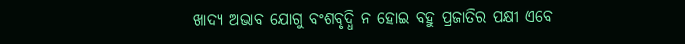ଖାଦ୍ୟ ଅଭାବ ଯୋଗୁ ବଂଶବୃଦ୍ଧି ନ ହୋଇ ବହୁ ପ୍ରଜାତିର ପକ୍ଷୀ ଏବେ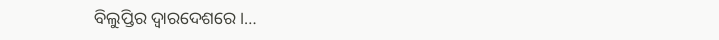ବିଲୁପ୍ତିର ଦ୍ୱାରଦେଶରେ।…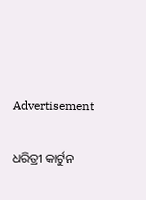Advertisement

ଧରିତ୍ରୀ କାର୍ଟୁନ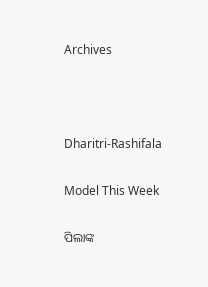Archives



Dharitri-Rashifala

Model This Week

ପିଲାଙ୍କ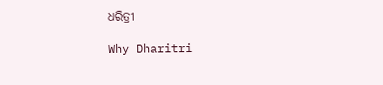ଧରିତ୍ରୀ

Why Dharitri